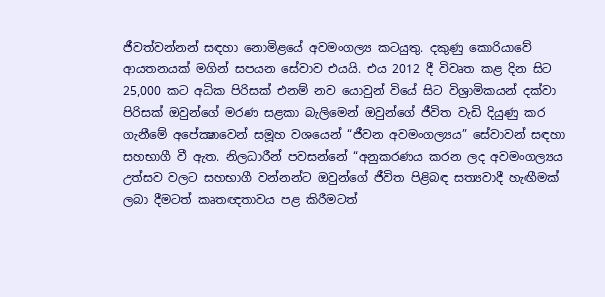ජීවත්වන්නන් සඳහා නොමිළයේ අවමංගල්‍ය කටයුතු. දකුණු කොරියාවේ ආයතනයක් මගින් සපයන සේවාව එයයි. එය 2012 දී විවෘත කළ දින සිට 25,000 කට අධික පිරිසක් එනම් නව යොවුන් වියේ සිට විශ්‍රාමිකයන් දක්වා පිරිසක් ඔවුන්ගේ මරණ සළකා බැලිමෙන් ඔවුන්ගේ ජීවිත වැඩි දියුණු කර ගැනීමේ අපේක්‍ෂාවෙන් සමූහ වශයෙන් “ජීවන අවමංගල්‍යය” සේවාවන් සඳහා සහභාගී වී ඇත. නිලධාරීන් පවසන්නේ “අනුකරණය කරන ලද අවමංගල්‍යය උත්සව වලට සහභාගී වන්නන්ට ඔවුන්ගේ ජීවිත පිළිබඳ සත්‍යවාදී හැඟීමක් ලබා දීමටත් කෘතඥතාවය පළ කිරීමටත්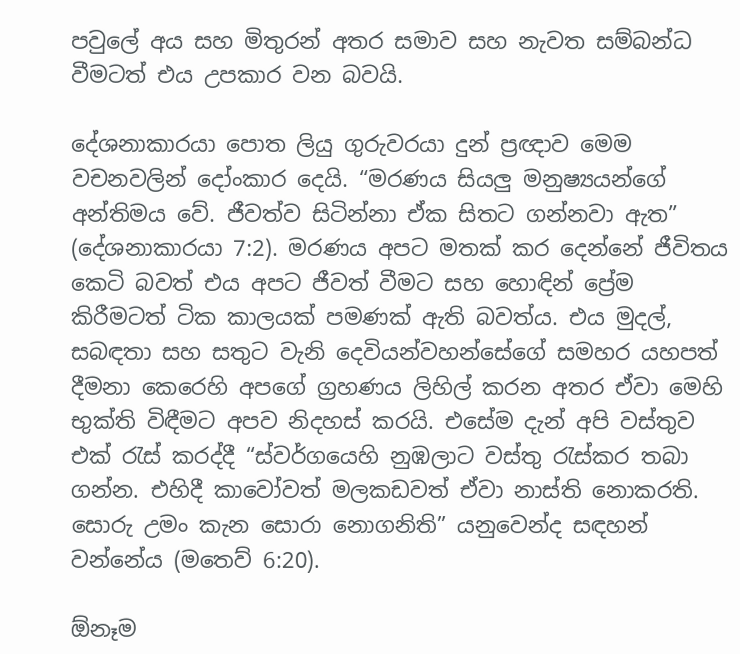පවුලේ අය සහ මිතුරන් අතර සමාව සහ නැවත සම්බන්ධ වීමටත් එය උපකාර වන බවයි.

දේශනාකාරයා පොත ලියු ගුරුවරයා දුන් ප්‍රඥාව මෙම වචනවලින් දෝංකාර දෙයි. “මරණය සියලු මනුෂ්‍යයන්ගේ අන්තිමය වේ. ජීවත්ව සිටින්නා ඒක සිතට ගන්නවා ඇත” (දේශනාකාරයා 7:2). මරණය අපට මතක් කර දෙන්නේ ජීවිතය කෙටි බවත් එය අපට ජීවත් වීමට සහ හොඳින් ප්‍රේම කිරීමටත් ටික කාලයක් පමණක් ඇති බවත්ය. එය මුදල්, සබඳතා සහ සතුට වැනි දෙවියන්වහන්සේගේ සමහර යහපත් දීමනා කෙරෙහි අපගේ ග්‍රහණය ලිහිල් කරන අතර ඒවා මෙහි භුක්ති විඳීමට අපව නිදහස් කරයි. එසේම දැන් අපි වස්තුව එක් රැස් කරද්දී “ස්වර්ගයෙහි නුඹලාට වස්තු රැස්කර තබා ගන්න. එහිදී කාවෝවත් මලකඩවත් ඒවා නාස්ති නොකරති. සොරු උමං කැන සොරා නොගනිති” යනුවෙන්ද සඳහන් වන්නේය (මතෙව් 6:20).

ඕනෑම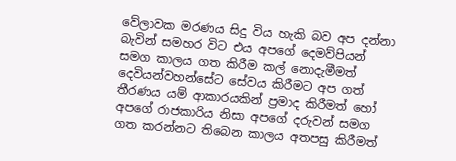වේලාවක මරණය සිදු විය හැකි බව අප දන්නා බැවින් සමහර විට එය අපගේ දෙමව්පියන් සමග කාලය ගත කිරීම කල් නොදැමීමත් දෙවියන්වහන්සේට සේවය කිරීමට අප ගත් තීරණය යම් ආකාරයකින් ප්‍රමාද කිරීමත් හෝ අපගේ රාජකාරිය නිසා අපගේ දරුවන් සමග ගත කරන්නට තිබෙන කාලය අතපසු කිරීමත්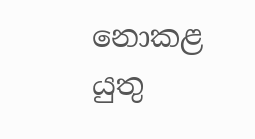නොකළ යුතු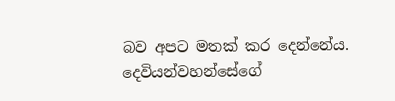බව අපට මතක් කර දෙන්නේය. දෙවියන්වහන්සේගේ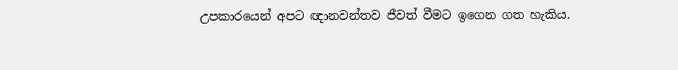උපකාරයෙන් අපට ඥානවන්තව ජීවත් වීමට ඉගෙන ගත හැකිය.